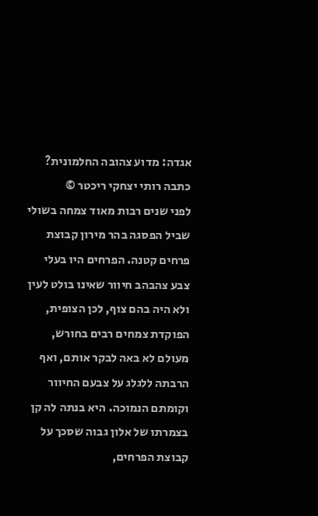אגדה: מדוע צהובה החלמונית?
כתבה רותי יצחקי ריכטר ©
לפני שנים רבות מאוד צמחה בשולי שביל הפסגה בהר מירון קבוצת פרחים קטנה. הפרחים היו בעלי צבע צהבהב חיוור שאינו בולט לעין ולא היה בהם צוף, לכן הצופית, הפוקדת צמחים רבים בחורש, מעולם לא באה לבקר אותם, ואף הרבתה ללגלג על צבעם החיוור וקומתם הנמוכה. היא בנתה לה קן בצמרתו של אלון גבוה שסכך על קבוצת הפרחים,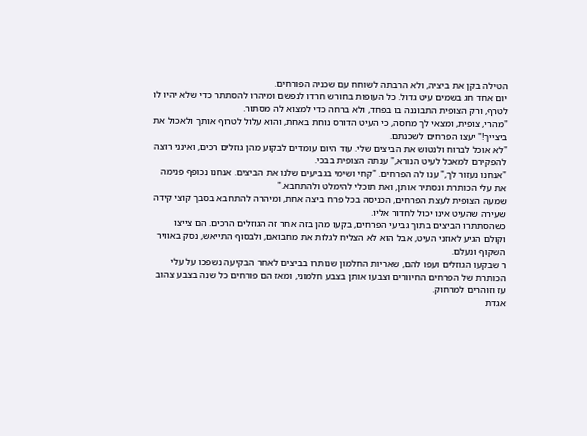הטילה בקן את ביציה, ולא הרבתה לשוחח עם שכניה הפורחים.
יום אחד חג בשמים עיט גדול. כל העופות בחורש חרדו לנפשם ומיהרו להסתתר כדי שלא יהיו לו לטרף, ורק הצופית התבוננה בו בפחד, ולא ברחה כדי למצוא לה מסתור.
"מהרי, צופית, ומצאי לך מחסה, כי העיט הדורס נוחת באחת, והוא עלול לטרוף אותך ולאכול את ביצייך!" יעצו הפרחים לשכנתם.
"לא אוכל לברוח ולנטוש את הביצים שלי. עוד היום עומדים לבקוע מהן גוזלים רכים, ואינני רוצה להפקירם למאכל לעיט הנורא," ענתה הצופית בבכי.
"אנחנו נעזור לך," ענו לה הפרחים. "קחי ושימי בגביעים שלנו את הביצים. אנחנו נכופף פנימה את עלי הכותרת ונסתיר אותן, ואת תוכלי להימלט ולהתחבא."
שמעה הצופית לעצת הפרחים, הכניסה בכל פרח ביצה אחת, ומיהרה להתחבא בסבך קוצי קידה שעירה שהעיט אינו יכול לחדור אליו.
כשהסתתרו הביצים בתוך גביעי הפרחים, בקעו מהן בזה אחר זה הגוזלים הרכים. הם צייצו וקולם הגיע לאוזני העיט, אבל הוא לא הצליח לגלות את מחבואם, ולבסוף התייאש, נסק באוויר השקוף ונעלם.
ר שבקעו הגוזלים ועפו להם, שאריות החלמון שנותרו בביצים לאחר הבקיעה נשפכו על עלי הכותרת של הפרחים החיוורים וצבעו אותן בצבע חלמוני, ומאז הם פורחים כל שנה בצבע צהוב עז וזוהרים למרחוק.
אגדת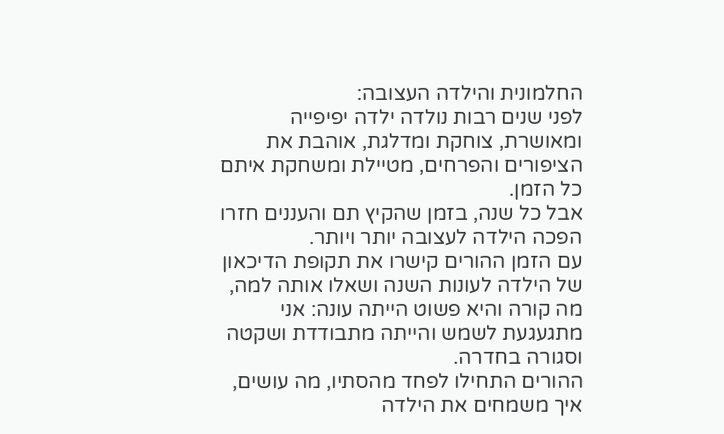החלמונית והילדה העצובה:
לפני שנים רבות נולדה ילדה יפיפייה ומאושרת, צוחקת ומדלגת, אוהבת את הציפורים והפרחים, מטיילת ומשחקת איתם כל הזמן.
אבל כל שנה, בזמן שהקיץ תם והעננים חזרו הפכה הילדה לעצובה יותר ויותר.
עם הזמן ההורים קישרו את תקופת הדיכאון של הילדה לעונות השנה ושאלו אותה למה, מה קורה והיא פשוט הייתה עונה: אני מתגעגעת לשמש והייתה מתבודדת ושקטה וסגורה בחדרה.
ההורים התחילו לפחד מהסתיו, מה עושים, איך משמחים את הילדה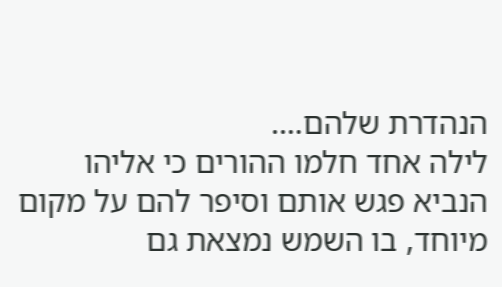הנהדרת שלהם….
לילה אחד חלמו ההורים כי אליהו הנביא פגש אותם וסיפר להם על מקום מיוחד, בו השמש נמצאת גם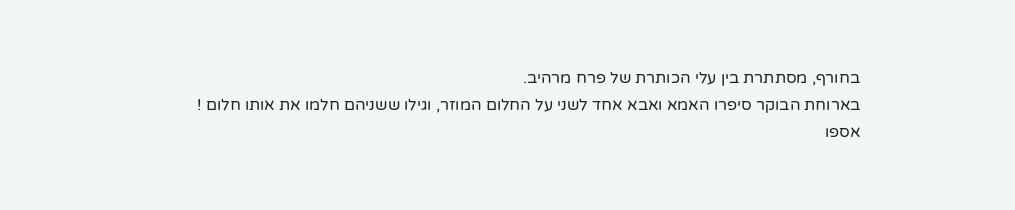בחורף, מסתתרת בין עלי הכותרת של פרח מרהיב.
בארוחת הבוקר סיפרו האמא ואבא אחד לשני על החלום המוזר, וגילו ששניהם חלמו את אותו חלום !
אספו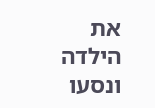את הילדה ונסעו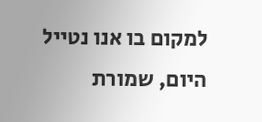למקום בו אנו נטייל היום, שמורת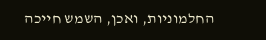החלמוניות, ואכן, השמש חייכה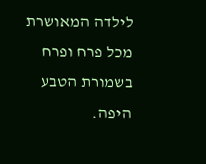לילדה המאושרת מכל פרח ופרח בשמורת הטבע היפה.